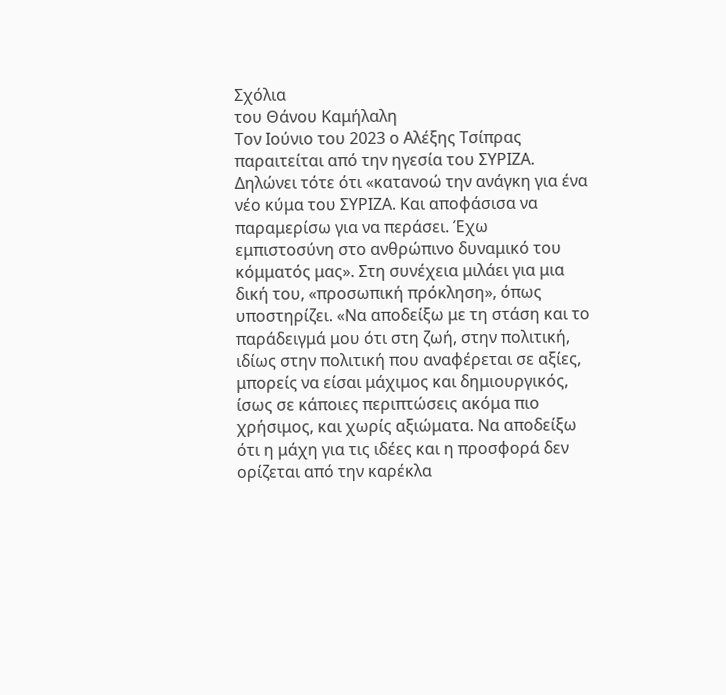Σχόλια
του Θάνου Καμήλαλη
Τον Ιούνιο του 2023 ο Αλέξης Τσίπρας παραιτείται από την ηγεσία του ΣΥΡΙΖΑ. Δηλώνει τότε ότι «κατανοώ την ανάγκη για ένα νέο κύμα του ΣΥΡΙΖΑ. Και αποφάσισα να παραμερίσω για να περάσει. Έχω εμπιστοσύνη στο ανθρώπινο δυναμικό του κόμματός μας». Στη συνέχεια μιλάει για μια δική του, «προσωπική πρόκληση», όπως υποστηρίζει. «Να αποδείξω με τη στάση και το παράδειγμά μου ότι στη ζωή, στην πολιτική, ιδίως στην πολιτική που αναφέρεται σε αξίες, μπορείς να είσαι μάχιμος και δημιουργικός, ίσως σε κάποιες περιπτώσεις ακόμα πιο χρήσιμος, και χωρίς αξιώματα. Να αποδείξω ότι η μάχη για τις ιδέες και η προσφορά δεν ορίζεται από την καρέκλα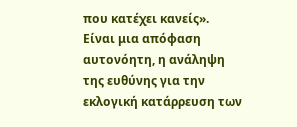που κατέχει κανείς».
Είναι μια απόφαση αυτονόητη, η ανάληψη της ευθύνης για την εκλογική κατάρρευση των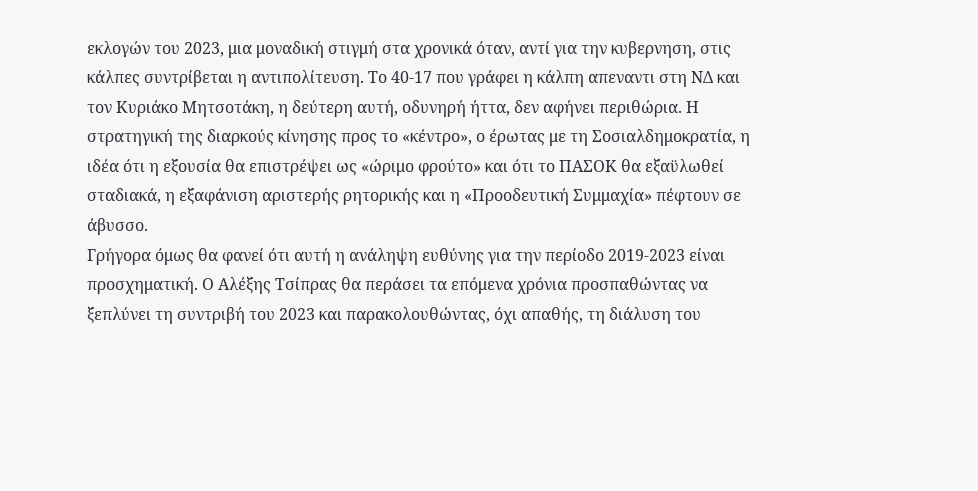εκλογών του 2023, μια μοναδική στιγμή στα χρονικά όταν, αντί για την κυβερνηση, στις κάλπες συντρίβεται η αντιπολίτευση. Το 40-17 που γράφει η κάλπη απεναντι στη ΝΔ και τον Κυριάκο Μητσοτάκη, η δεύτερη αυτή, οδυνηρή ήττα, δεν αφήνει περιθώρια. Η στρατηγική της διαρκούς κίνησης προς το «κέντρο», ο έρωτας με τη Σοσιαλδημοκρατία, η ιδέα ότι η εξουσία θα επιστρέψει ως «ώριμο φρούτο» και ότι το ΠΑΣΟΚ θα εξαϋλωθεί σταδιακά, η εξαφάνιση αριστερής ρητορικής και η «Προοδευτική Συμμαχία» πέφτουν σε άβυσσο.
Γρήγορα όμως θα φανεί ότι αυτή η ανάληψη ευθύνης για την περίοδο 2019-2023 είναι προσχηματική. Ο Αλέξης Τσίπρας θα περάσει τα επόμενα χρόνια προσπαθώντας να ξεπλύνει τη συντριβή του 2023 και παρακολουθώντας, όχι απαθής, τη διάλυση του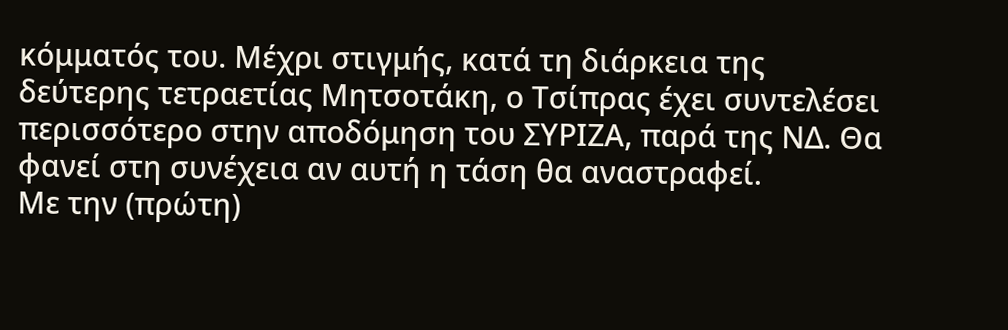κόμματός του. Μέχρι στιγμής, κατά τη διάρκεια της δεύτερης τετραετίας Μητσοτάκη, ο Τσίπρας έχει συντελέσει περισσότερο στην αποδόμηση του ΣΥΡΙΖΑ, παρά της ΝΔ. Θα φανεί στη συνέχεια αν αυτή η τάση θα αναστραφεί.
Με την (πρώτη)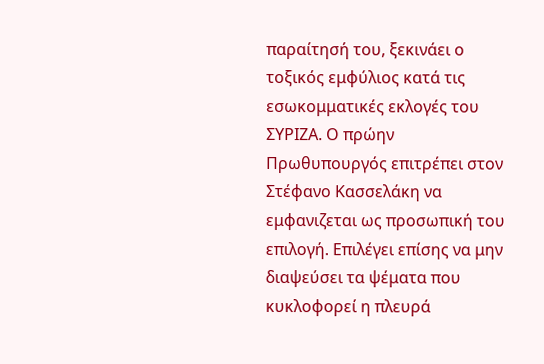παραίτησή του, ξεκινάει ο τοξικός εμφύλιος κατά τις εσωκομματικές εκλογές του ΣΥΡΙΖΑ. Ο πρώην Πρωθυπουργός επιτρέπει στον Στέφανο Κασσελάκη να εμφανιζεται ως προσωπική του επιλογή. Επιλέγει επίσης να μην διαψεύσει τα ψέματα που κυκλοφορεί η πλευρά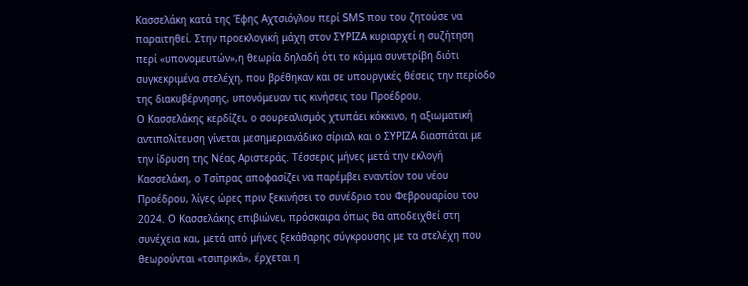Κασσελάκη κατά της Έφης Αχτσιόγλου περί SMS που του ζητούσε να παραιτηθεί. Στην προεκλογική μάχη στον ΣΥΡΙΖΑ κυριαρχεί η συζήτηση περί «υπονομευτών»,η θεωρία δηλαδή ότι το κόμμα συνετρίβη διότι συγκεκριμένα στελέχη, που βρέθηκαν και σε υπουργικές θέσεις την περίοδο της διακυβέρνησης, υπονόμευαν τις κινήσεις του Προέδρου.
Ο Κασσελάκης κερδίζει, ο σουρεαλισμός χτυπάει κόκκινο, η αξιωματική αντιπολίτευση γίνεται μεσημεριανάδικο σίριαλ και ο ΣΥΡΙΖΑ διασπάται με την ίδρυση της Νέας Αριστεράς. Τέσσερις μήνες μετά την εκλογή Κασσελάκη, ο Τσίπρας αποφασίζει να παρέμβει εναντίον του νέου Προέδρου, λίγες ώρες πριν ξεκινήσει το συνέδριο του Φεβρουαρίου του 2024. Ο Κασσελάκης επιβιώνει, πρόσκαιρα όπως θα αποδειχθεί στη συνέχεια και, μετά από μήνες ξεκάθαρης σύγκρουσης με τα στελέχη που θεωρούνται «τσιπρικά», έρχεται η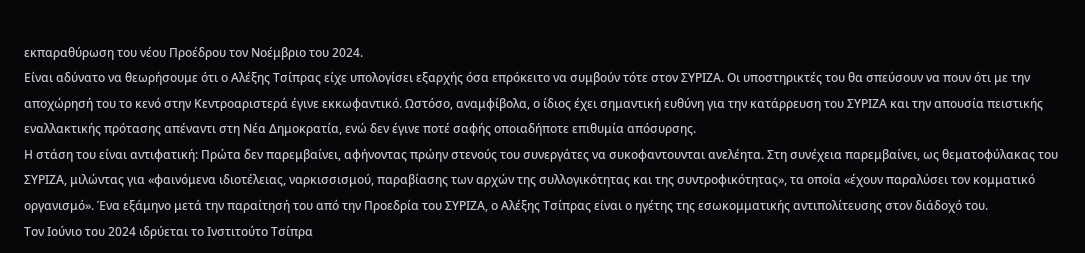εκπαραθύρωση του νέου Προέδρου τον Νοέμβριο του 2024.
Είναι αδύνατο να θεωρήσουμε ότι ο Αλέξης Τσίπρας είχε υπολογίσει εξαρχής όσα επρόκειτο να συμβούν τότε στον ΣΥΡΙΖΑ. Οι υποστηρικτές του θα σπεύσουν να πουν ότι με την αποχώρησή του το κενό στην Κεντροαριστερά έγινε εκκωφαντικό. Ωστόσο, αναμφίβολα, ο ίδιος έχει σημαντική ευθύνη για την κατάρρευση του ΣΥΡΙΖΑ και την απουσία πειστικής εναλλακτικής πρότασης απέναντι στη Νέα Δημοκρατία, ενώ δεν έγινε ποτέ σαφής οποιαδήποτε επιθυμία απόσυρσης.
Η στάση του είναι αντιφατική: Πρώτα δεν παρεμβαίνει, αφήνοντας πρώην στενούς του συνεργάτες να συκοφαντουνται ανελέητα. Στη συνέχεια παρεμβαίνει, ως θεματοφύλακας του ΣΥΡΙΖΑ, μιλώντας για «φαινόμενα ιδιοτέλειας, ναρκισσισμού, παραβίασης των αρχών της συλλογικότητας και της συντροφικότητας», τα οποία «έχουν παραλύσει τον κομματικό οργανισμό». Ένα εξάμηνο μετά την παραίτησή του από την Προεδρία του ΣΥΡΙΖΑ, ο Αλέξης Τσίπρας είναι ο ηγέτης της εσωκομματικής αντιπολίτευσης στον διάδοχό του.
Τον Ιούνιο του 2024 ιδρύεται το Ινστιτούτο Τσίπρα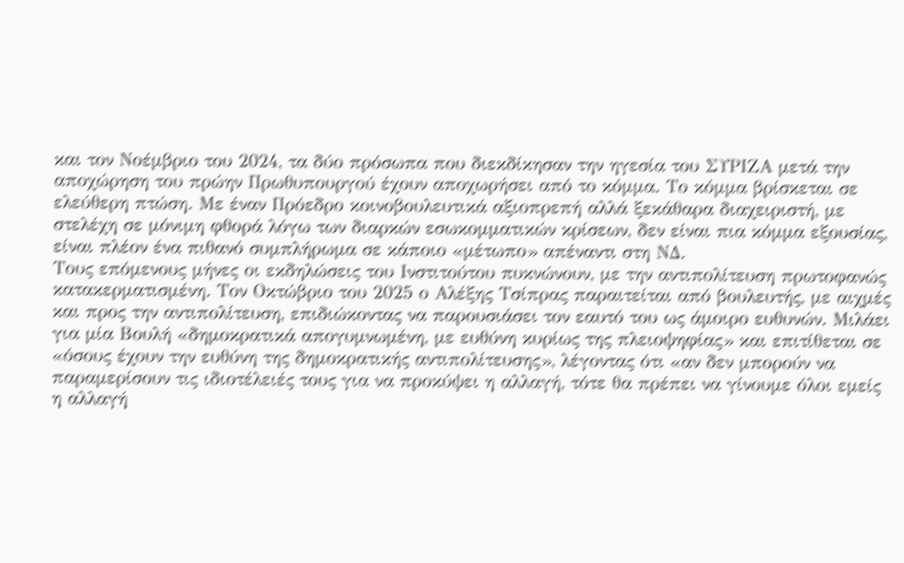και τον Νοέμβριο του 2024, τα δύο πρόσωπα που διεκδίκησαν την ηγεσία του ΣΥΡΙΖΑ μετά την αποχώρηση του πρώην Πρωθυπουργού έχουν αποχωρήσει από το κόμμα. Το κόμμα βρίσκεται σε ελεύθερη πτώση. Με έναν Πρόεδρο κοινοβουλευτικά αξιοπρεπή αλλά ξεκάθαρα διαχειριστή, με στελέχη σε μόνιμη φθορά λόγω των διαρκών εσωκομματικών κρίσεων, δεν είναι πια κόμμα εξουσίας, είναι πλέον ένα πιθανό συμπλήρωμα σε κάποιο «μέτωπο» απέναντι στη ΝΔ.
Τους επόμενους μήνες οι εκδηλώσεις του Ινστιτούτου πυκνώνουν, με την αντιπολίτευση πρωτοφανώς κατακερματισμένη. Τον Οκτώβριο του 2025 ο Αλέξης Τσίπρας παραιτείται από βουλευτής, με αιχμές και προς την αντιπολίτευση, επιδιώκοντας να παρουσιάσει τον εαυτό του ως άμοιρο ευθυνών. Μιλάει για μία Βουλή «δημοκρατικά απογυμνωμένη, με ευθύνη κυρίως της πλειοψηφίας» και επιτίθεται σε «όσους έχουν την ευθύνη της δημοκρατικής αντιπολίτευσης», λέγοντας ότι «αν δεν μπορούν να παραμερίσουν τις ιδιοτέλειές τους για να προκύψει η αλλαγή, τότε θα πρέπει να γίνουμε όλοι εμείς η αλλαγή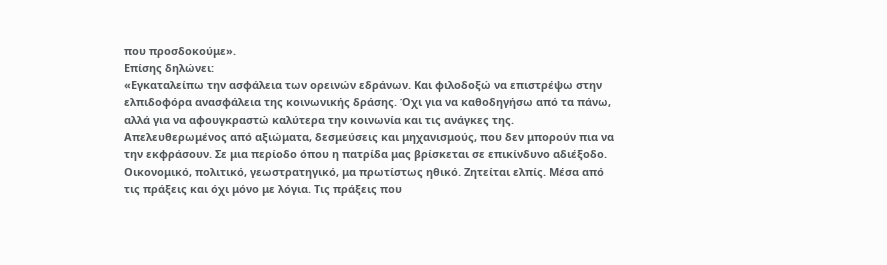που προσδοκούμε».
Επίσης δηλώνει:
«Εγκαταλείπω την ασφάλεια των ορεινών εδράνων. Και φιλοδοξώ να επιστρέψω στην ελπιδοφόρα ανασφάλεια της κοινωνικής δράσης. Όχι για να καθοδηγήσω από τα πάνω, αλλά για να αφουγκραστώ καλύτερα την κοινωνία και τις ανάγκες της. Απελευθερωμένος από αξιώματα, δεσμεύσεις και μηχανισμούς, που δεν μπορούν πια να την εκφράσουν. Σε μια περίοδο όπου η πατρίδα μας βρίσκεται σε επικίνδυνο αδιέξοδο. Οικονομικό, πολιτικό, γεωστρατηγικό, μα πρωτίστως ηθικό. Ζητείται ελπίς. Μέσα από τις πράξεις και όχι μόνο με λόγια. Τις πράξεις που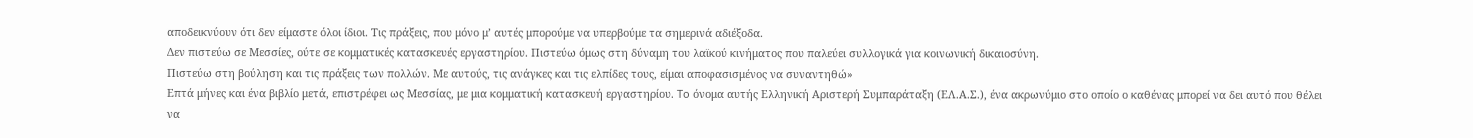αποδεικνύουν ότι δεν είμαστε όλοι ίδιοι. Τις πράξεις, που μόνο μ’ αυτές μπορούμε να υπερβούμε τα σημερινά αδιέξοδα.
Δεν πιστεύω σε Μεσσίες, ούτε σε κομματικές κατασκευές εργαστηρίου. Πιστεύω όμως στη δύναμη του λαϊκού κινήματος που παλεύει συλλογικά για κοινωνική δικαιοσύνη.
Πιστεύω στη βούληση και τις πράξεις των πολλών. Με αυτούς, τις ανάγκες και τις ελπίδες τους, είμαι αποφασισμένος να συναντηθώ»
Επτά μήνες και ένα βιβλίο μετά, επιστρέφει ως Μεσσίας, με μια κομματική κατασκευή εργαστηρίου. To όνομα αυτής Ελληνική Αριστερή Συμπαράταξη (ΕΛ.Α.Σ.), ένα ακρωνύμιο στο οποίο ο καθένας μπορεί να δει αυτό που θέλει να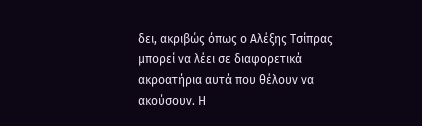δει, ακριβώς όπως ο Αλέξης Τσίπρας μπορεί να λέει σε διαφορετικά ακροατήρια αυτά που θέλουν να ακούσουν. Η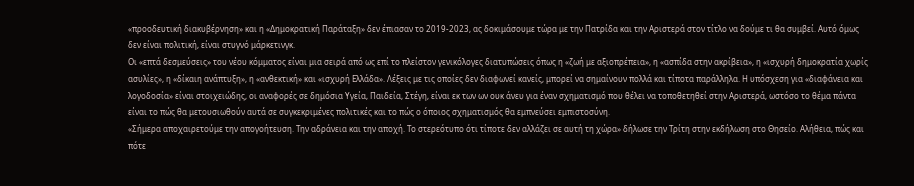«προοδευτική διακυβέρνηση» και η «Δημοκρατική Παράταξη» δεν έπιασαν το 2019-2023, ας δοκιμάσουμε τώρα με την Πατρίδα και την Αριστερά στον τίτλο να δούμε τι θα συμβεί. Αυτό όμως δεν είναι πολιτική, είναι στυγνό μάρκετινγκ.
Οι «επτά δεσμεύσεις» του νέου κόμματος είναι μια σειρά από ως επί το πλείστον γενικόλογες διατυπώσεις όπως η «ζωή με αξιοπρέπεια», η «ασπίδα στην ακρίβεια», η «ισχυρή δημοκρατία χωρίς ασυλίες», η «δίκαιη ανάπτυξη», η «ανθεκτική» και «ισχυρή Ελλάδα». Λέξεις με τις οποίες δεν διαφωνεί κανείς, μπορεί να σημαίνουν πολλά και τίποτα παράλληλα. Η υπόσχεση για «διαφάνεια και λογοδοσία» είναι στοιχειώδης, οι αναφορές σε δημόσια Υγεία, Παιδεία, Στέγη, είναι εκ των ων ουκ άνευ για έναν σχηματισμό που θέλει να τοποθετηθεί στην Αριστερά, ωστόσο το θέμα πάντα είναι το πώς θα μετουσιωθούν αυτά σε συγκεκριμένες πολιτικές και το πώς ο όποιος σχηματισμός θα εμπνεύσει εμπιστοσύνη.
«Σήμερα αποχαιρετούμε την απογοήτευση. Την αδράνεια και την αποχή. Το στερεότυπο ότι τίποτε δεν αλλάζει σε αυτή τη χώρα» δήλωσε την Τρίτη στην εκδήλωση στο Θησείο. Αλήθεια, πώς και πότε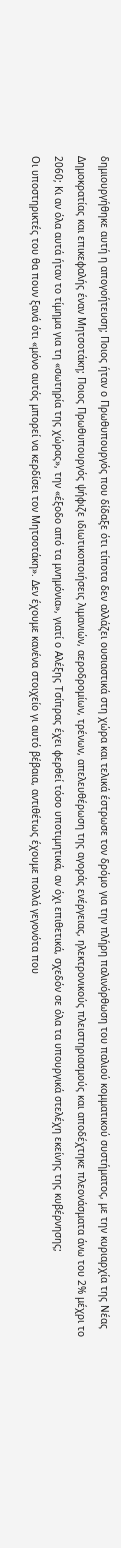δημιουργήθηκε αυτή η απογοήτευση; Ποιος ήταν ο Πρωθυπουργός που δίδαξε ότι τίποτα δεν αλλάζει ουσιαστικά στη χώρα και τελικά έστρωσε τον δρόμο για την πλήρη παλινόρθωση του παλιού κομματικού συστήματος, με την κυριαρχία της Νέας Δημοκρατίας και επικεφαλής έναν Μητσοτάκη; Ποιος Πρωθυπουργός ψήφιζε ιδιωτικοποιήσεις λιμανιών, αεροδρομίων, τρένων, απελευθέρωση της αγοράς ενέργειας, ηλεκτρονικούς πλειστηριασμούς και αποδέχτηκε πλεονάσματα άνω του 2% μέχρι το 2060; Κι αν όλα αυτά ήταν το τίμημα για τη «σωτηρία της χώρας», την «έξοδο από τα μνημόνια», γιατί ο Αλέξης Τσίπρας έχει φερθεί τόσο υποτιμητικά, αν όχι επιθετικά, σχεδόν σε όλα τα υπουργικά στελέχη εκείνης της κυβέρνησης;
Οι υποστηρικτές του θα πουν ξανά ότι «μόνο αυτός μπορεί να κερδίσει τον Μητσοτάκη». Δεν έχουμε κανένα στοιχείο γι αυτό βέβαια, αντιθέτως έχουμε πολλά γεγονότα που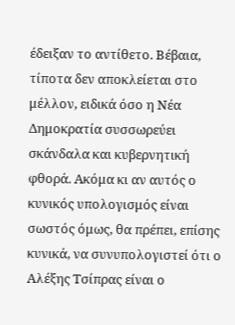έδειξαν το αντίθετο. Βέβαια, τίποτα δεν αποκλείεται στο μέλλον, ειδικά όσο η Νέα Δημοκρατία συσσωρεύει σκάνδαλα και κυβερνητική φθορά. Ακόμα κι αν αυτός ο κυνικός υπολογισμός είναι σωστός όμως, θα πρέπει, επίσης κυνικά, να συνυπολογιστεί ότι ο Αλέξης Τσίπρας είναι ο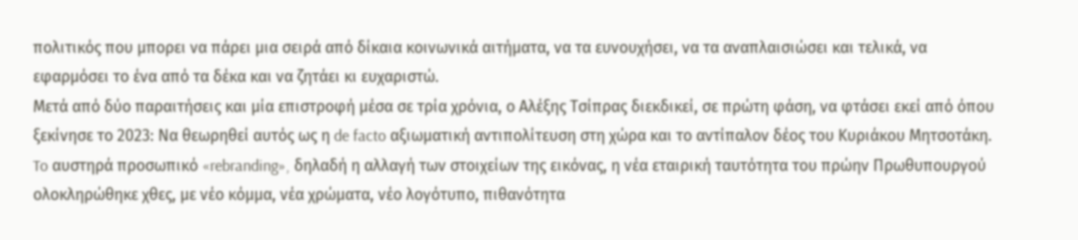πολιτικός που μπορει να πάρει μια σειρά από δίκαια κοινωνικά αιτήματα, να τα ευνουχήσει, να τα αναπλαισιώσει και τελικά, να εφαρμόσει το ένα από τα δέκα και να ζητάει κι ευχαριστώ.
Μετά από δύο παραιτήσεις και μία επιστροφή μέσα σε τρία χρόνια, ο Αλέξης Τσίπρας διεκδικεί, σε πρώτη φάση, να φτάσει εκεί από όπου ξεκίνησε το 2023: Να θεωρηθεί αυτός ως η de facto αξιωματική αντιπολίτευση στη χώρα και το αντίπαλον δέος του Κυριάκου Μητσοτάκη. To αυστηρά προσωπικό «rebranding», δηλαδή η αλλαγή των στοιχείων της εικόνας, η νέα εταιρική ταυτότητα του πρώην Πρωθυπουργού ολοκληρώθηκε χθες, με νέο κόμμα, νέα χρώματα, νέο λογότυπο, πιθανότητα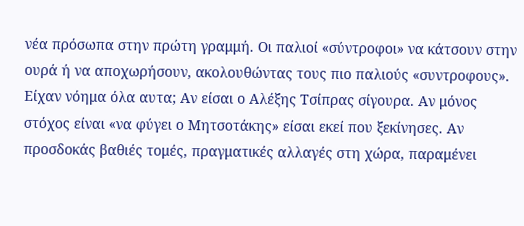νέα πρόσωπα στην πρώτη γραμμή. Οι παλιοί «σύντροφοι» να κάτσουν στην ουρά ή να αποχωρήσουν, ακολουθώντας τους πιο παλιούς «συντροφους». Είχαν νόημα όλα αυτα; Αν είσαι ο Αλέξης Τσίπρας σίγουρα. Αν μόνος στόχος είναι «να φύγει ο Μητσοτάκης» είσαι εκεί που ξεκίνησες. Αν προσδοκάς βαθιές τομές, πραγματικές αλλαγές στη χώρα, παραμένει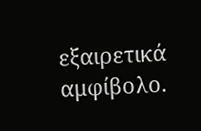εξαιρετικά αμφίβολο.